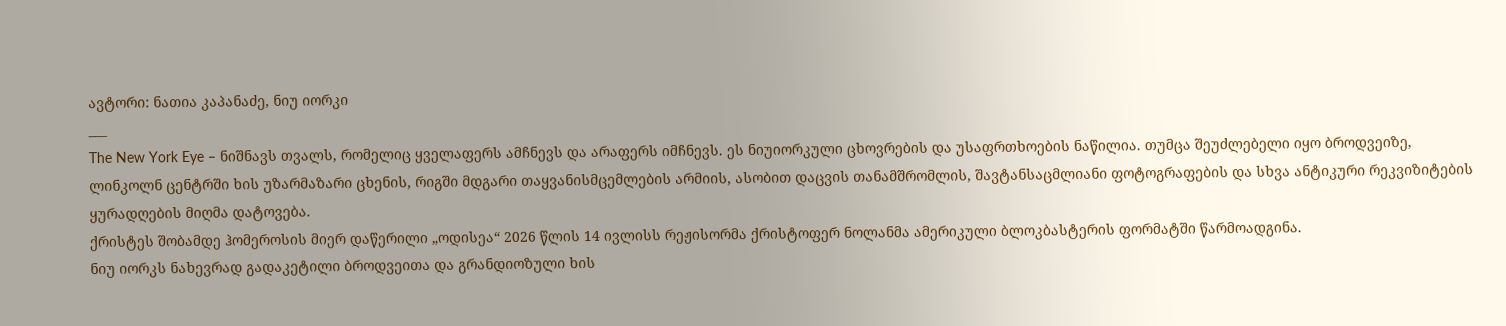ავტორი: ნათია კაპანაძე, ნიუ იორკი
___
The New York Eye – ნიშნავს თვალს, რომელიც ყველაფერს ამჩნევს და არაფერს იმჩნევს. ეს ნიუიორკული ცხოვრების და უსაფრთხოების ნაწილია. თუმცა შეუძლებელი იყო ბროდვეიზე, ლინკოლნ ცენტრში ხის უზარმაზარი ცხენის, რიგში მდგარი თაყვანისმცემლების არმიის, ასობით დაცვის თანამშრომლის, შავტანსაცმლიანი ფოტოგრაფების და სხვა ანტიკური რეკვიზიტების ყურადღების მიღმა დატოვება.
ქრისტეს შობამდე ჰომეროსის მიერ დაწერილი „ოდისეა“ 2026 წლის 14 ივლისს რეჟისორმა ქრისტოფერ ნოლანმა ამერიკული ბლოკბასტერის ფორმატში წარმოადგინა.
ნიუ იორკს ნახევრად გადაკეტილი ბროდვეითა და გრანდიოზული ხის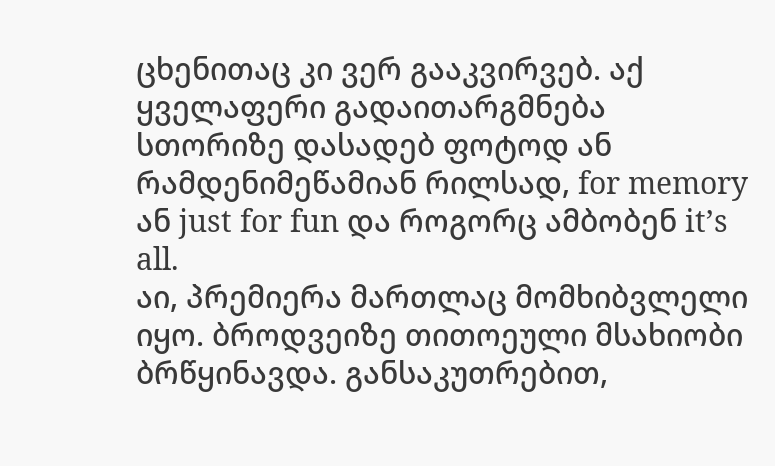ცხენითაც კი ვერ გააკვირვებ. აქ ყველაფერი გადაითარგმნება სთორიზე დასადებ ფოტოდ ან რამდენიმეწამიან რილსად, for memory ან just for fun და როგორც ამბობენ it’s all.
აი, პრემიერა მართლაც მომხიბვლელი იყო. ბროდვეიზე თითოეული მსახიობი ბრწყინავდა. განსაკუთრებით,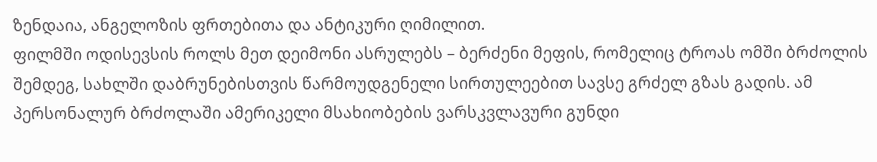ზენდაია, ანგელოზის ფრთებითა და ანტიკური ღიმილით.
ფილმში ოდისევსის როლს მეთ დეიმონი ასრულებს – ბერძენი მეფის, რომელიც ტროას ომში ბრძოლის შემდეგ, სახლში დაბრუნებისთვის წარმოუდგენელი სირთულეებით სავსე გრძელ გზას გადის. ამ პერსონალურ ბრძოლაში ამერიკელი მსახიობების ვარსკვლავური გუნდი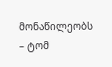მონაწილეობს – ტომ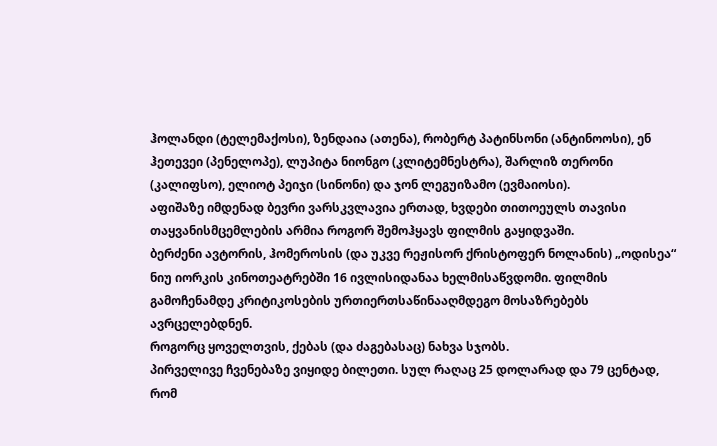ჰოლანდი (ტელემაქოსი), ზენდაია (ათენა), რობერტ პატინსონი (ანტინოოსი), ენ ჰეთევეი (პენელოპე), ლუპიტა ნიონგო (კლიტემნესტრა), შარლიზ თერონი (კალიფსო), ელიოტ პეიჯი (სინონი) და ჯონ ლეგუიზამო (ევმაიოსი).
აფიშაზე იმდენად ბევრი ვარსკვლავია ერთად, ხვდები თითოეულს თავისი თაყვანისმცემლების არმია როგორ შემოჰყავს ფილმის გაყიდვაში.
ბერძენი ავტორის, ჰომეროსის (და უკვე რეჟისორ ქრისტოფერ ნოლანის) „ოდისეა“ ნიუ იორკის კინოთეატრებში 16 ივლისიდანაა ხელმისაწვდომი. ფილმის გამოჩენამდე კრიტიკოსების ურთიერთსაწინააღმდეგო მოსაზრებებს ავრცელებდნენ.
როგორც ყოველთვის, ქებას (და ძაგებასაც) ნახვა სჯობს.
პირველივე ჩვენებაზე ვიყიდე ბილეთი. სულ რაღაც 25 დოლარად და 79 ცენტად, რომ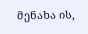მენახა ის,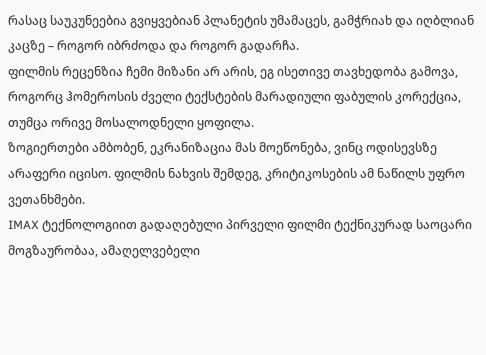რასაც საუკუნეებია გვიყვებიან პლანეტის უმამაცეს, გამჭრიახ და იღბლიან კაცზე – როგორ იბრძოდა და როგორ გადარჩა.
ფილმის რეცენზია ჩემი მიზანი არ არის, ეგ ისეთივე თავხედობა გამოვა, როგორც ჰომეროსის ძველი ტექსტების მარადიული ფაბულის კორექცია, თუმცა ორივე მოსალოდნელი ყოფილა.
ზოგიერთები ამბობენ, ეკრანიზაცია მას მოეწონება, ვინც ოდისევსზე არაფერი იცისო. ფილმის ნახვის შემდეგ, კრიტიკოსების ამ ნაწილს უფრო ვეთანხმები.
IMAX ტექნოლოგიით გადაღებული პირველი ფილმი ტექნიკურად საოცარი მოგზაურობაა, ამაღელვებელი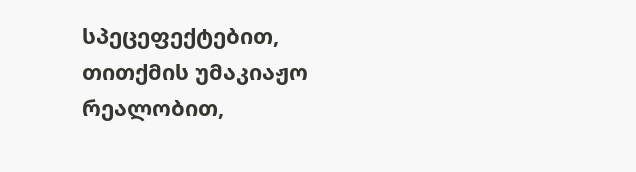სპეცეფექტებით, თითქმის უმაკიაჟო რეალობით,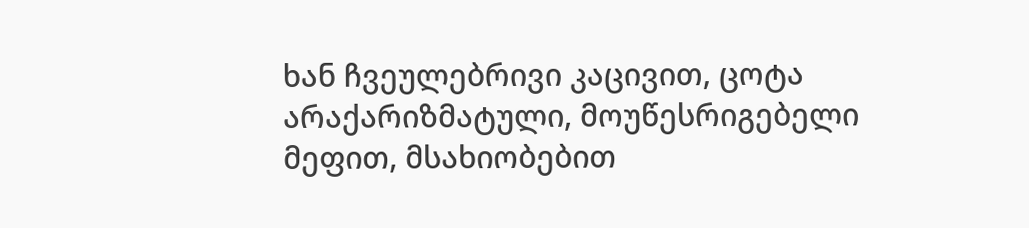ხან ჩვეულებრივი კაცივით, ცოტა არაქარიზმატული, მოუწესრიგებელი მეფით, მსახიობებით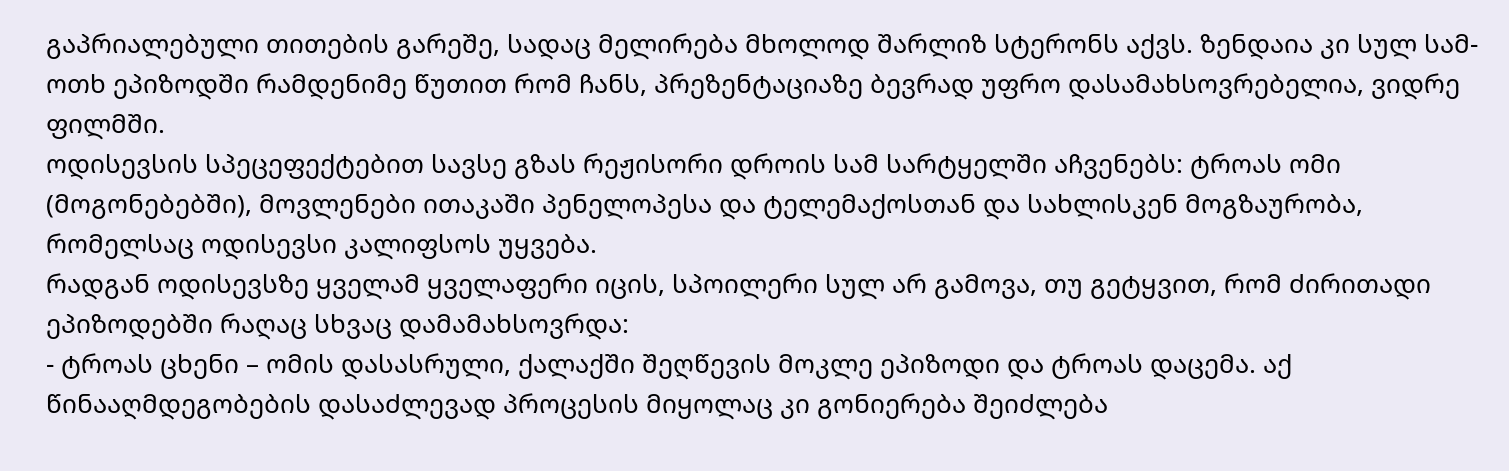გაპრიალებული თითების გარეშე, სადაც მელირება მხოლოდ შარლიზ სტერონს აქვს. ზენდაია კი სულ სამ-ოთხ ეპიზოდში რამდენიმე წუთით რომ ჩანს, პრეზენტაციაზე ბევრად უფრო დასამახსოვრებელია, ვიდრე ფილმში.
ოდისევსის სპეცეფექტებით სავსე გზას რეჟისორი დროის სამ სარტყელში აჩვენებს: ტროას ომი (მოგონებებში), მოვლენები ითაკაში პენელოპესა და ტელემაქოსთან და სახლისკენ მოგზაურობა, რომელსაც ოდისევსი კალიფსოს უყვება.
რადგან ოდისევსზე ყველამ ყველაფერი იცის, სპოილერი სულ არ გამოვა, თუ გეტყვით, რომ ძირითადი ეპიზოდებში რაღაც სხვაც დამამახსოვრდა:
- ტროას ცხენი – ომის დასასრული, ქალაქში შეღწევის მოკლე ეპიზოდი და ტროას დაცემა. აქ წინააღმდეგობების დასაძლევად პროცესის მიყოლაც კი გონიერება შეიძლება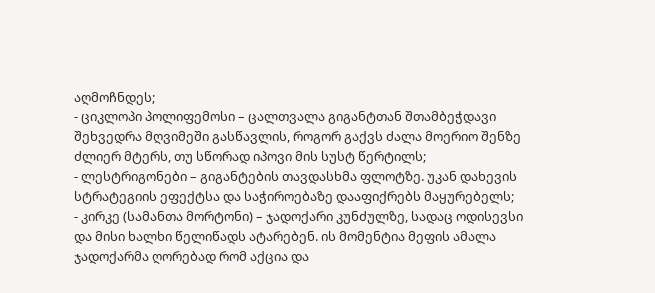აღმოჩნდეს;
- ციკლოპი პოლიფემოსი – ცალთვალა გიგანტთან შთამბეჭდავი შეხვედრა მღვიმეში გასწავლის, როგორ გაქვს ძალა მოერიო შენზე ძლიერ მტერს, თუ სწორად იპოვი მის სუსტ წერტილს;
- ლესტრიგონები – გიგანტების თავდასხმა ფლოტზე. უკან დახევის სტრატეგიის ეფექტსა და საჭიროებაზე დააფიქრებს მაყურებელს;
- კირკე (სამანთა მორტონი) – ჯადოქარი კუნძულზე, სადაც ოდისევსი და მისი ხალხი წელიწადს ატარებენ. ის მომენტია მეფის ამალა ჯადოქარმა ღორებად რომ აქცია და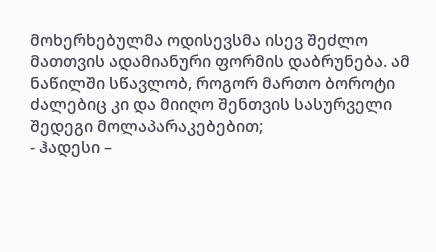მოხერხებულმა ოდისევსმა ისევ შეძლო მათთვის ადამიანური ფორმის დაბრუნება. ამ ნაწილში სწავლობ, როგორ მართო ბოროტი ძალებიც კი და მიიღო შენთვის სასურველი შედეგი მოლაპარაკებებით;
- ჰადესი –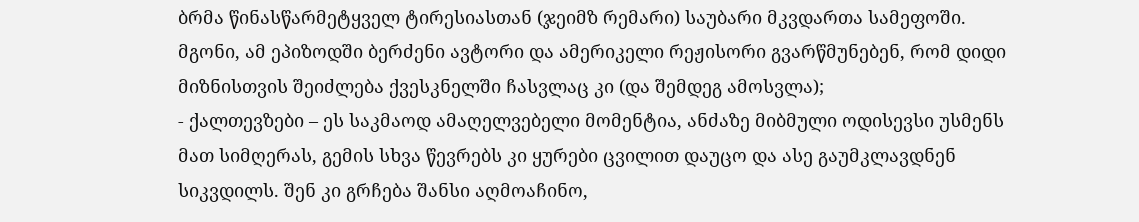ბრმა წინასწარმეტყველ ტირესიასთან (ჯეიმზ რემარი) საუბარი მკვდართა სამეფოში. მგონი, ამ ეპიზოდში ბერძენი ავტორი და ამერიკელი რეჟისორი გვარწმუნებენ, რომ დიდი მიზნისთვის შეიძლება ქვესკნელში ჩასვლაც კი (და შემდეგ ამოსვლა);
- ქალთევზები – ეს საკმაოდ ამაღელვებელი მომენტია, ანძაზე მიბმული ოდისევსი უსმენს მათ სიმღერას, გემის სხვა წევრებს კი ყურები ცვილით დაუცო და ასე გაუმკლავდნენ სიკვდილს. შენ კი გრჩება შანსი აღმოაჩინო,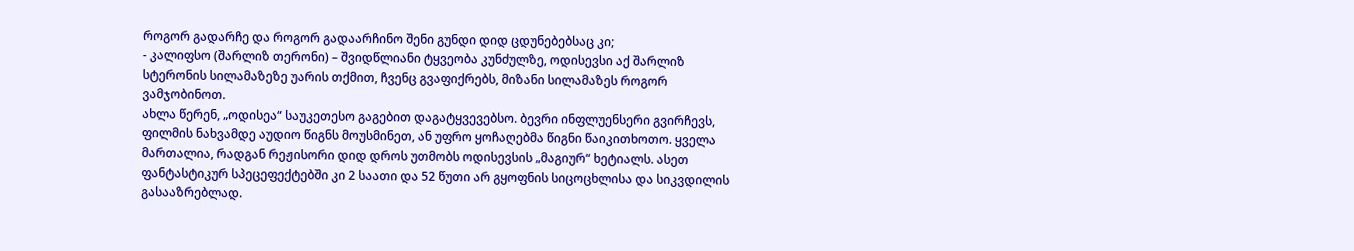როგორ გადარჩე და როგორ გადაარჩინო შენი გუნდი დიდ ცდუნებებსაც კი;
- კალიფსო (შარლიზ თერონი) – შვიდწლიანი ტყვეობა კუნძულზე, ოდისევსი აქ შარლიზ სტერონის სილამაზეზე უარის თქმით, ჩვენც გვაფიქრებს, მიზანი სილამაზეს როგორ ვამჯობინოთ.
ახლა წერენ, „ოდისეა“ საუკეთესო გაგებით დაგატყვევებსო. ბევრი ინფლუენსერი გვირჩევს, ფილმის ნახვამდე აუდიო წიგნს მოუსმინეთ, ან უფრო ყოჩაღებმა წიგნი წაიკითხოთო. ყველა მართალია, რადგან რეჟისორი დიდ დროს უთმობს ოდისევსის „მაგიურ“ ხეტიალს. ასეთ ფანტასტიკურ სპეცეფექტებში კი 2 საათი და 52 წუთი არ გყოფნის სიცოცხლისა და სიკვდილის გასააზრებლად.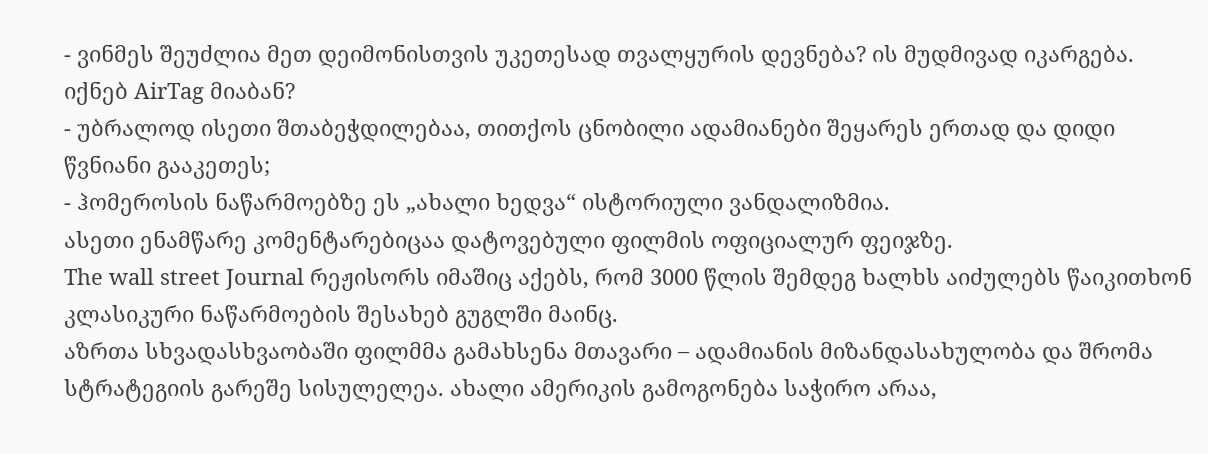- ვინმეს შეუძლია მეთ დეიმონისთვის უკეთესად თვალყურის დევნება? ის მუდმივად იკარგება. იქნებ AirTag მიაბან?
- უბრალოდ ისეთი შთაბეჭდილებაა, თითქოს ცნობილი ადამიანები შეყარეს ერთად და დიდი წვნიანი გააკეთეს;
- ჰომეროსის ნაწარმოებზე ეს „ახალი ხედვა“ ისტორიული ვანდალიზმია.
ასეთი ენამწარე კომენტარებიცაა დატოვებული ფილმის ოფიციალურ ფეიჯზე.
The wall street Journal რეჟისორს იმაშიც აქებს, რომ 3000 წლის შემდეგ ხალხს აიძულებს წაიკითხონ კლასიკური ნაწარმოების შესახებ გუგლში მაინც.
აზრთა სხვადასხვაობაში ფილმმა გამახსენა მთავარი – ადამიანის მიზანდასახულობა და შრომა სტრატეგიის გარეშე სისულელეა. ახალი ამერიკის გამოგონება საჭირო არაა,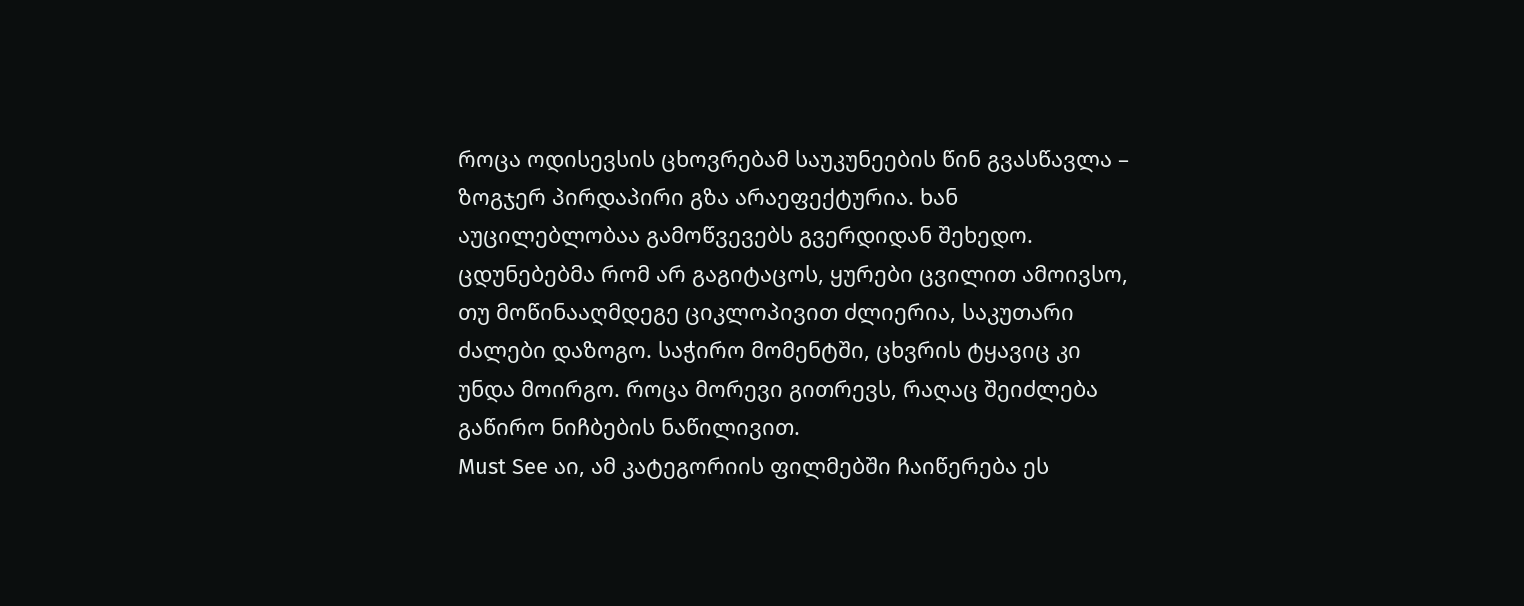როცა ოდისევსის ცხოვრებამ საუკუნეების წინ გვასწავლა – ზოგჯერ პირდაპირი გზა არაეფექტურია. ხან აუცილებლობაა გამოწვევებს გვერდიდან შეხედო. ცდუნებებმა რომ არ გაგიტაცოს, ყურები ცვილით ამოივსო, თუ მოწინააღმდეგე ციკლოპივით ძლიერია, საკუთარი ძალები დაზოგო. საჭირო მომენტში, ცხვრის ტყავიც კი უნდა მოირგო. როცა მორევი გითრევს, რაღაც შეიძლება გაწირო ნიჩბების ნაწილივით.
Must See აი, ამ კატეგორიის ფილმებში ჩაიწერება ეს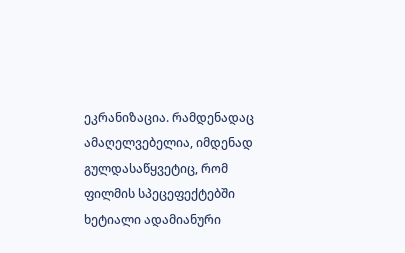ეკრანიზაცია. რამდენადაც ამაღელვებელია, იმდენად გულდასაწყვეტიც, რომ ფილმის სპეცეფექტებში ხეტიალი ადამიანური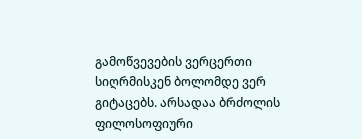გამოწვევების ვერცერთი სიღრმისკენ ბოლომდე ვერ გიტაცებს. არსადაა ბრძოლის ფილოსოფიური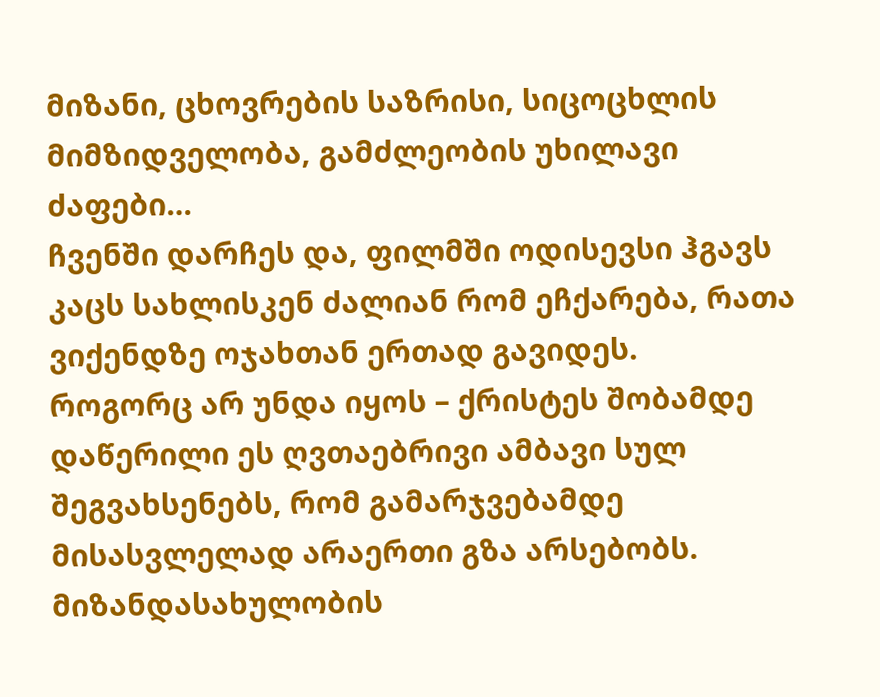მიზანი, ცხოვრების საზრისი, სიცოცხლის მიმზიდველობა, გამძლეობის უხილავი ძაფები…
ჩვენში დარჩეს და, ფილმში ოდისევსი ჰგავს კაცს სახლისკენ ძალიან რომ ეჩქარება, რათა ვიქენდზე ოჯახთან ერთად გავიდეს.
როგორც არ უნდა იყოს – ქრისტეს შობამდე დაწერილი ეს ღვთაებრივი ამბავი სულ შეგვახსენებს, რომ გამარჯვებამდე მისასვლელად არაერთი გზა არსებობს. მიზანდასახულობის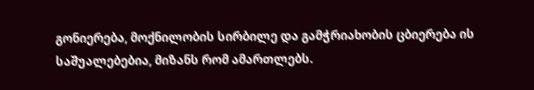გონიერება, მოქნილობის სირბილე და გამჭრიახობის ცბიერება ის საშუალებებია, მიზანს რომ ამართლებს.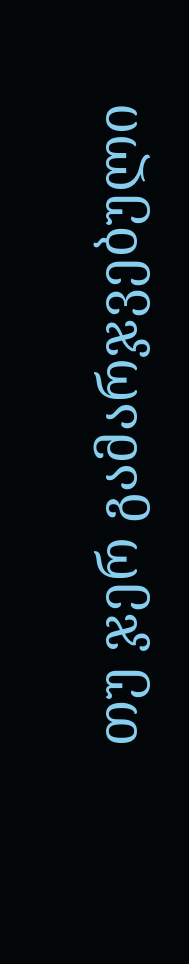თუ ჯერ გამარჯვებული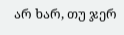არ ხარ, თუ ჯერ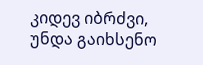კიდევ იბრძვი, უნდა გაიხსენო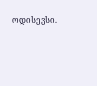ოდისევსი.